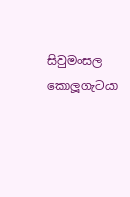සිවුමංසල කොලූගැටයා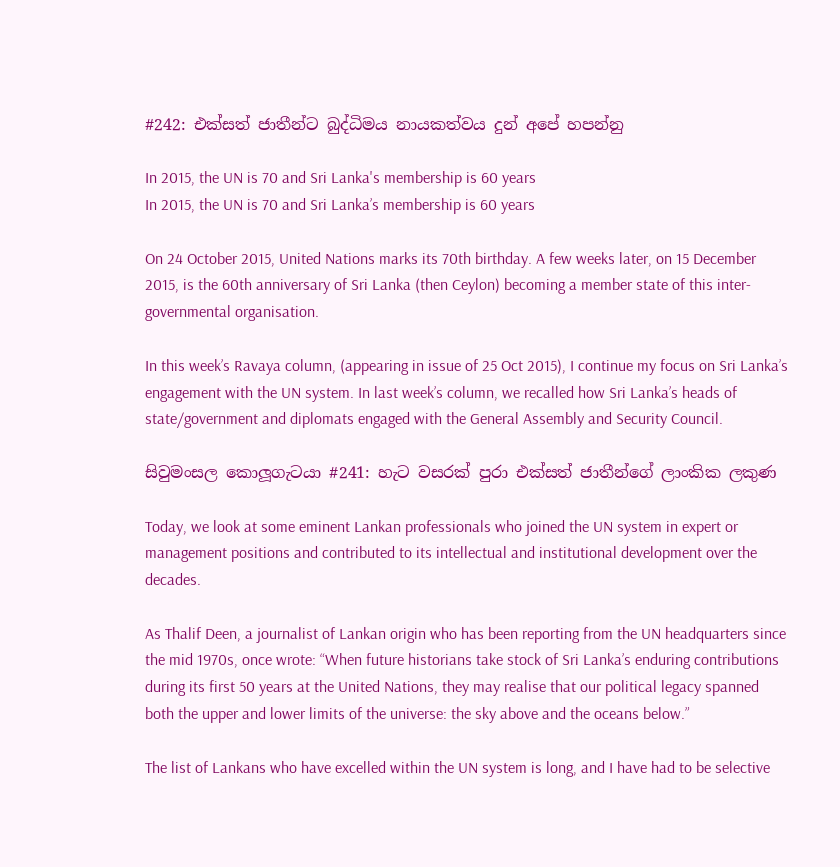#242: එක්සත් ජාතීන්ට බුද්ධිමය නායකත්වය දුන් අපේ හපන්නු

In 2015, the UN is 70 and Sri Lanka's membership is 60 years
In 2015, the UN is 70 and Sri Lanka’s membership is 60 years

On 24 October 2015, United Nations marks its 70th birthday. A few weeks later, on 15 December 2015, is the 60th anniversary of Sri Lanka (then Ceylon) becoming a member state of this inter-governmental organisation.

In this week’s Ravaya column, (appearing in issue of 25 Oct 2015), I continue my focus on Sri Lanka’s engagement with the UN system. In last week’s column, we recalled how Sri Lanka’s heads of state/government and diplomats engaged with the General Assembly and Security Council.

සිවුමංසල කොලූගැටයා #241: හැට වසරක් පුරා එක්සත් ජාතීන්ගේ ලාංකික ලකුණ

Today, we look at some eminent Lankan professionals who joined the UN system in expert or management positions and contributed to its intellectual and institutional development over the decades.

As Thalif Deen, a journalist of Lankan origin who has been reporting from the UN headquarters since the mid 1970s, once wrote: “When future historians take stock of Sri Lanka’s enduring contributions during its first 50 years at the United Nations, they may realise that our political legacy spanned both the upper and lower limits of the universe: the sky above and the oceans below.”

The list of Lankans who have excelled within the UN system is long, and I have had to be selective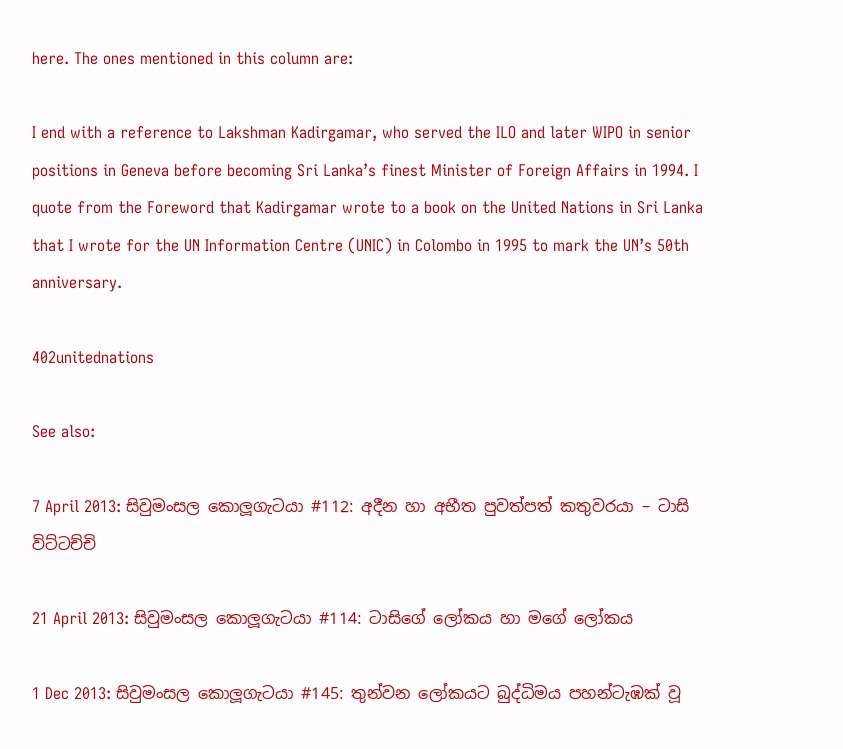here. The ones mentioned in this column are:

I end with a reference to Lakshman Kadirgamar, who served the ILO and later WIPO in senior positions in Geneva before becoming Sri Lanka’s finest Minister of Foreign Affairs in 1994. I quote from the Foreword that Kadirgamar wrote to a book on the United Nations in Sri Lanka that I wrote for the UN Information Centre (UNIC) in Colombo in 1995 to mark the UN’s 50th anniversary.

402unitednations

See also:

7 April 2013: සිවුමංසල කොලූගැටයා #112: අදීන හා අභීත පුවත්පත් කතුවරයා – ටාසි විට්ටච්චි

21 April 2013: සිවුමංසල කොලූගැටයා #114: ටාසිගේ ලෝකය හා මගේ ලෝකය

1 Dec 2013: සිවුමංසල කොලූගැටයා #145: තුන්වන ලෝකයට බුද්ධිමය පහන්ටැඹක් වූ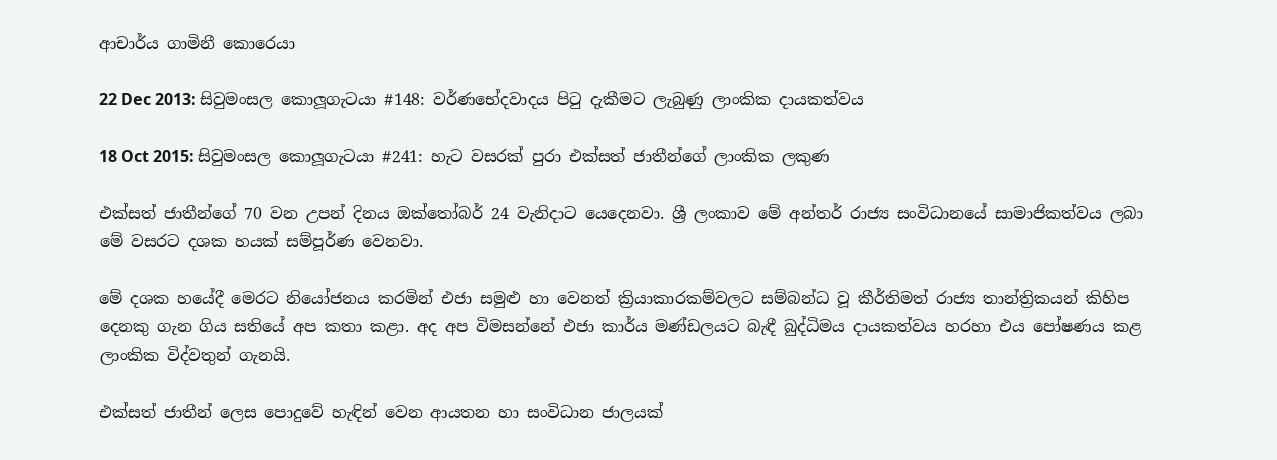ආචාර්ය ගාමිනී කොරෙයා

22 Dec 2013: සිවුමංසල කොලූගැටයා #148: වර්ණභේදවාදය පිටු දැකීමට ලැබුණු ලාංකික දායකත්වය

18 Oct 2015: සිවුමංසල කොලූගැටයා #241: හැට වසරක් පුරා එක්සත් ජාතීන්ගේ ලාංකික ලකුණ

එක්සත් ජාතීන්ගේ 70 වන උපන් දිනය ඔක්තෝබර් 24 වැනිදාට යෙදෙනවා. ශ්‍රී ලංකාව මේ අන්තර් රාජ්‍ය සංවිධානයේ සාමාජිකත්වය ලබා මේ වසරට දශක හයක් සම්පූර්ණ වෙනවා.

මේ දශක හයේදී මෙරට නියෝජනය කරමින් එජා සමුළු හා වෙනත් ක්‍රියාකාරකම්වලට සම්බන්ධ වූ කීර්තිමත් රාජ්‍ය තාන්ත්‍රිකයන් කිහිප දෙනකු ගැන ගිය සතියේ අප කතා කළා. අද අප විමසන්නේ එජා කාර්ය මණ්ඩලයට බැඳී බුද්ධිමය දායකත්වය හරහා එය පෝෂණය කළ ලාංකික විද්වතුන් ගැනයි.

එක්සත් ජාතීන් ලෙස පොදුවේ හැඳින් වෙන ආයතන හා සංවිධාන ජාලයක්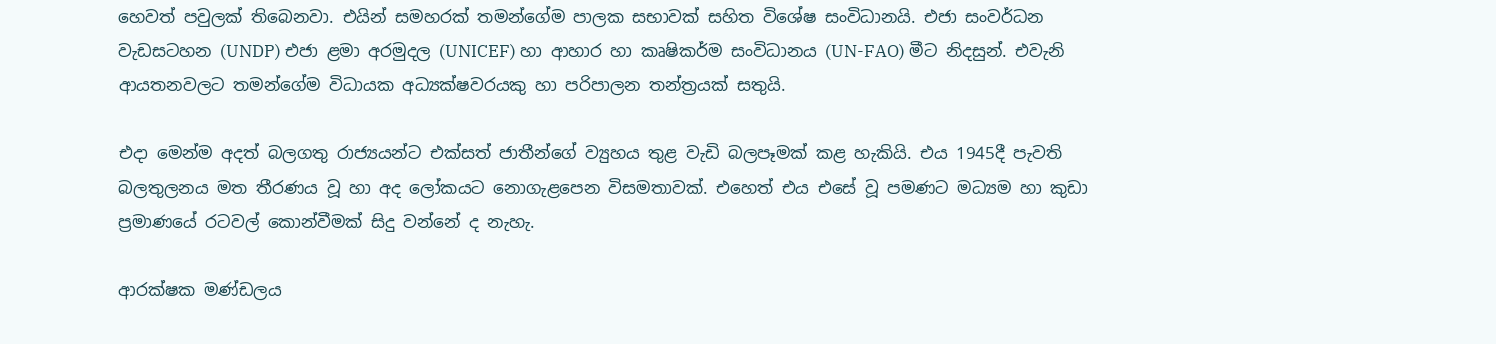හෙවත් පවුලක් තිබෙනවා. එයින් සමහරක් තමන්ගේම පාලක සභාවක් සහිත විශේෂ සංවිධානයි. එජා සංවර්ධන වැඩසටහන (UNDP) එජා ළමා අරමුදල (UNICEF) හා ආහාර හා කෘෂිකර්ම සංවිධානය (UN-FAO) මීට නිදසුන්. එවැනි ආයතනවලට තමන්ගේම විධායක අධ්‍යක්ෂවරයකු හා පරිපාලන තන්ත්‍රයක් සතුයි.

එදා මෙන්ම අදත් බලගතු රාජ්‍යයන්ට එක්සත් ජාතීන්ගේ ව්‍යුහය තුළ වැඩි බලපෑමක් කළ හැකියි. එය 1945දී පැවති බලතුලනය මත තීරණය වූ හා අද ලෝකයට නොගැළපෙන විසමතාවක්. එහෙත් එය එසේ වූ පමණට මධ්‍යම හා කුඩා ප්‍රමාණයේ රටවල් කොන්වීමක් සිදු වන්නේ ද නැහැ.

ආරක්ෂක මණ්ඩලය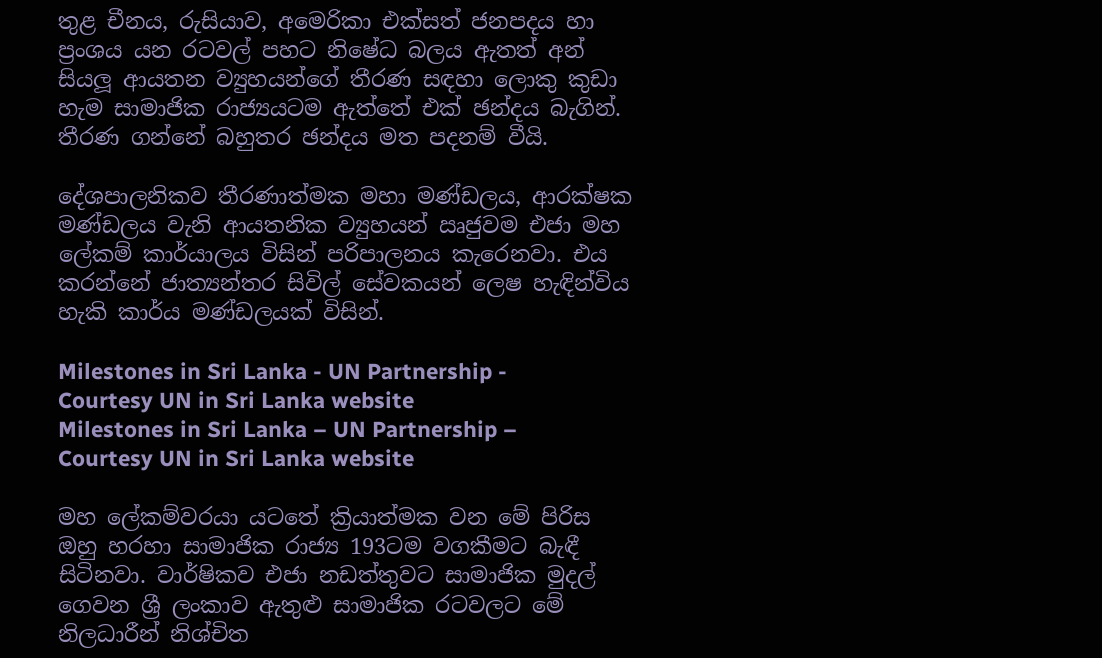තුළ චීනය, රුසියාව, අමෙරිකා එක්සත් ජනපදය හා ප්‍රංශය යන රටවල් පහට නිෂේධ බලය ඇතත් අන් සියලූ ආයතන ව්‍යුහයන්ගේ තීරණ සඳහා ලොකු කුඩා හැම සාමාජික රාජ්‍යයටම ඇත්තේ එක් ඡන්දය බැගින්. තීරණ ගන්නේ බහුතර ඡන්දය මත පදනම් වීයි.

දේශපාලනිකව තීරණාත්මක මහා මණ්ඩලය, ආරක්ෂක මණ්ඩලය වැනි ආයතනික ව්‍යුහයන් ඍජුවම එජා මහ ලේකම් කාර්යාලය විසින් පරිපාලනය කැරෙනවා. එය කරන්නේ ජාත්‍යන්තර සිවිල් සේවකයන් ලෙෂ හැඳින්විය හැකි කාර්ය මණ්ඩලයක් විසින්.

Milestones in Sri Lanka - UN Partnership - Courtesy UN in Sri Lanka website
Milestones in Sri Lanka – UN Partnership – Courtesy UN in Sri Lanka website

මහ ලේකම්වරයා යටතේ ක්‍රියාත්මක වන මේ පිරිස ඔහු හරහා සාමාජික රාජ්‍ය 193ටම වගකීමට බැඳී සිටිනවා. වාර්ෂිකව එජා නඩත්තුවට සාමාජික මුදල් ගෙවන ශ්‍රී ලංකාව ඇතුළු සාමාජික රටවලට මේ නිලධාරීන් නිශ්චිත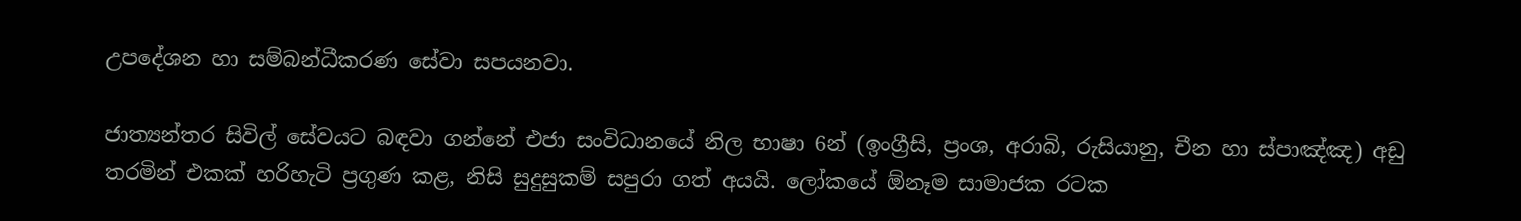උපදේශන හා සම්බන්ධීකරණ සේවා සපයනවා.

ජාත්‍යන්තර සිවිල් සේවයට බඳවා ගන්නේ එජා සංවිධානයේ නිල භාෂා 6න් (ඉංග්‍රීසි, ප්‍රංශ, අරාබි, රුසියානු, චීන හා ස්පාඤ්ඤ) අඩු තරමින් එකක් හරිහැටි ප්‍රගුණ කළ, නිසි සුදුසුකම් සපුරා ගත් අයයි. ලෝකයේ ඕනෑම සාමාජක රටක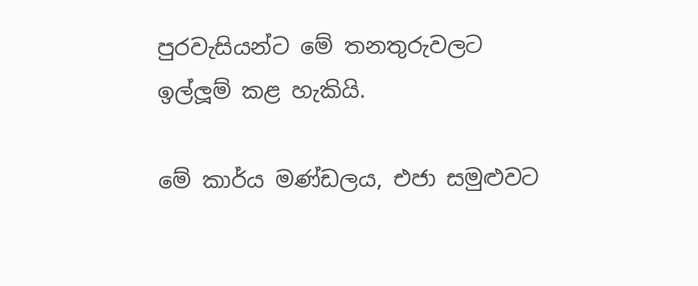පුරවැසියන්ට මේ තනතුරුවලට ඉල්ලූම් කළ හැකියි.

මේ කාර්ය මණ්ඩලය, එජා සමුළුවට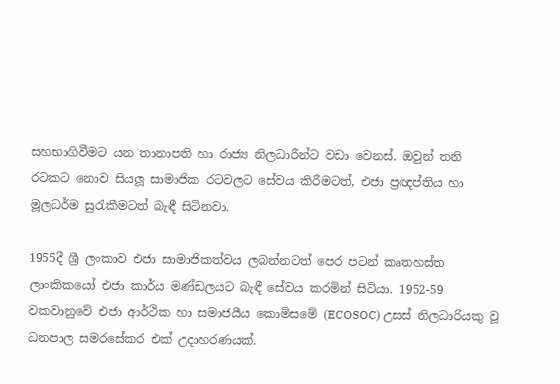සහභාගිවීමට යන තානාපති හා රාජ්‍ය නිලධාරීන්ට වඩා වෙනස්. ඔවුන් තනි රටකට නොව සියලූ සාමාජික රටවලට සේවය කිරීමටත්, එජා ප්‍රඥප්තිය හා මූලධර්ම සුරැකීමටත් බැඳී සිටිනවා.

1955දී ශ්‍රී ලංකාව එජා සාමාජිකත්වය ලබන්නටත් පෙර පටන් කෘතහස්ත ලාංකිකයෝ එජා කාර්ය මණ්ඩලයට බැඳී සේවය කරමින් සිටියා. 1952-59 වකවානුවේ එජා ආර්ථික හා සමාජයීය කොමිසමේ (ECOSOC) උසස් නිලධාරියකු වූ ධනපාල සමරසේකර එක් උදාහරණයක්.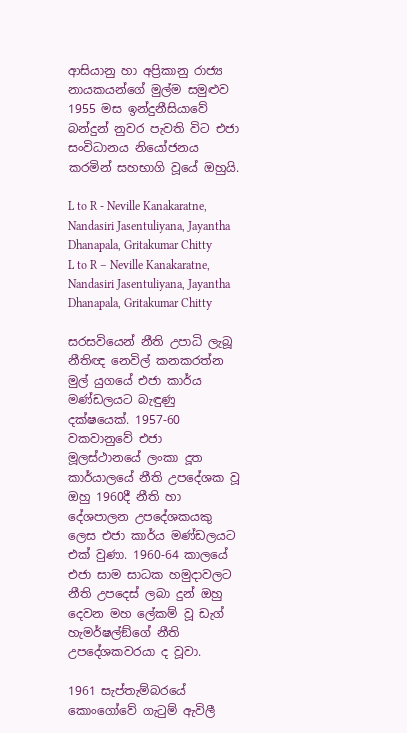ආසියානු හා අප්‍රිකානු රාජ්‍ය නායකයන්ගේ මුල්ම සමුළුව 1955 මස ඉන්දුනීසියාවේ බන්දුන් නුවර පැවති විට එජා සංවිධානය නියෝජනය කරමින් සහභාගි වූයේ ඔහුයි.

L to R - Neville Kanakaratne, Nandasiri Jasentuliyana, Jayantha Dhanapala, Gritakumar Chitty
L to R – Neville Kanakaratne, Nandasiri Jasentuliyana, Jayantha Dhanapala, Gritakumar Chitty

සරසවියෙන් නීති උපාධි ලැබූ නීතිඥ නෙවිල් කනකරත්න මුල් යුගයේ එජා කාර්ය මණ්ඩලයට බැඳුණු දක්ෂයෙක්. 1957-60 වකවානුවේ එජා මූලස්ථානයේ ලංකා දූත කාර්යාලයේ නීති උපදේශක වූ ඔහු 1960දී නීති හා දේශපාලන උපදේශකයකු ලෙස එජා කාර්ය මණ්ඩලයට එක් වුණා. 1960-64 කාලයේ එජා සාම සාධක හමුදාවලට නීති උපදෙස් ලබා දුන් ඔහු දෙවන මහ ලේකම් වූ ඩැග් හැමර්ෂල්ඞ්ගේ නීති උපදේශකවරයා ද වූවා.

1961 සැප්තැම්බරයේ කොංගෝවේ ගැටුම් ඇවිලී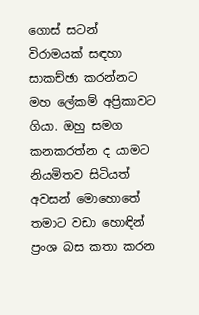ගොස් සටන් විරාමයක් සඳහා සාකච්ඡා කරන්නට මහ ලේකම් අප්‍රිකාවට ගියා. ඔහු සමග කනකරත්න ද යාමට නියමිතව සිටියත් අවසන් මොහොතේ තමාට වඩා හොඳින් ප්‍රංශ බස කතා කරන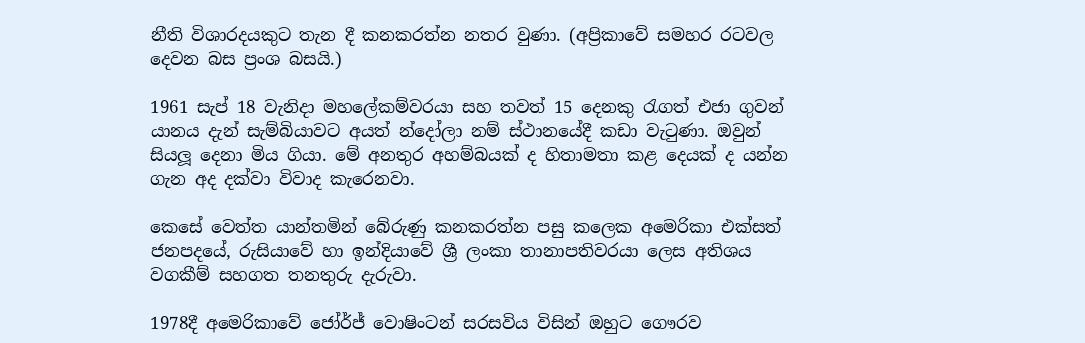නීති විශාරදයකුට තැන දී කනකරත්න නතර වුණා. (අප්‍රිකාවේ සමහර රටවල දෙවන බස ප්‍රංශ බසයි.)

1961 සැප් 18 වැනිදා මහලේකම්වරයා සහ තවත් 15 දෙනකු රැගත් එජා ගුවන් යානය දැන් සැම්බියාවට අයත් න්දෝලා නම් ස්ථානයේදී කඩා වැටුණා. ඔවුන් සියලූ දෙනා මිය ගියා. මේ අනතුර අහම්බයක් ද හිතාමතා කළ දෙයක් ද යන්න ගැන අද දක්වා විවාද කැරෙනවා.

කෙසේ වෙත්ත යාන්තමින් බේරුණු කනකරත්න පසු කලෙක අමෙරිකා එක්සත් ජනපදයේ, රුසියාවේ හා ඉන්දියාවේ ශ්‍රී ලංකා තානාපතිවරයා ලෙස අතිශය වගකීම් සහගත තනතුරු දැරුවා.

1978දී අමෙරිකාවේ ජෝර්ජ් වොෂිංටන් සරසවිය විසින් ඔහුට ගෞරව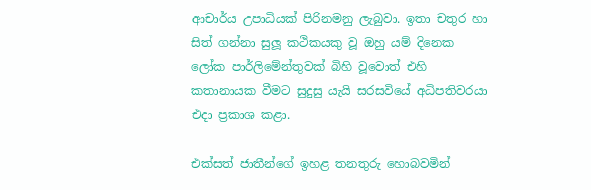ආචාර්ය උපාධියක් පිරිනමනු ලැබුවා. ඉතා චතුර හා සිත් ගන්නා සුලූ කථිකයකු වූ ඔහු යම් දිනෙක ලෝක පාර්ලිමේන්තුවක් බිහි වූවොත් එහි කතානායක වීමට සුදුසු යැයි සරසවියේ අධිපතිවරයා එදා ප්‍රකාශ කළා.

එක්සත් ජාතීන්ගේ ඉහළ තනතුරු හොබවමින්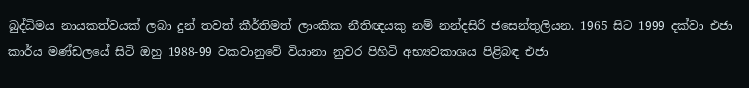බුද්ධිමය නායකත්වයක් ලබා දුන් තවත් කීර්තිමත් ලාංකික නීතිඥයකු නම් නන්දසිරි ජසෙන්තුලියන. 1965 සිට 1999 දක්වා එජා කාර්ය මණ්ඩලයේ සිටි ඔහු 1988-99 වකවානුවේ වියානා නුවර පිහිටි අභ්‍යවකාශය පිළිබඳ එජා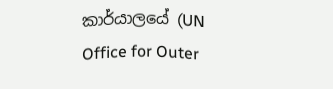කාර්යාලයේ (UN Office for Outer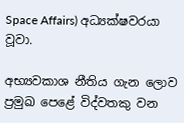Space Affairs) අධ්‍යක්ෂවරයා වූවා.

අභ්‍යවකාශ නීතිය ගැන ලොව ප්‍රමුඛ පෙළේ විද්වතකු වන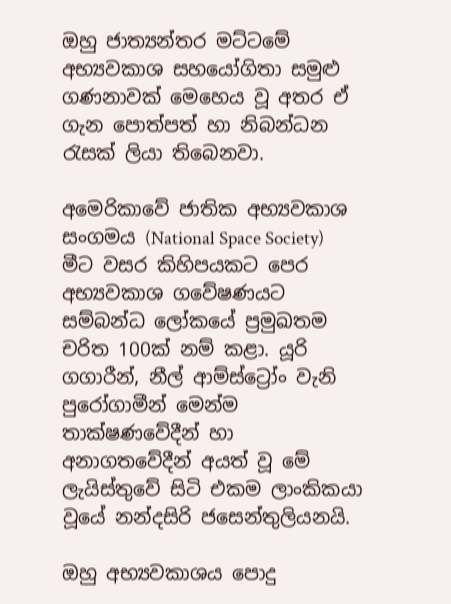ඔහු ජාත්‍යන්තර මට්ටමේ අභ්‍යවකාශ සහයෝගිතා සමුළු ගණනාවක් මෙහෙය වූ අතර ඒ ගැන පොත්පත් හා නිබන්ධන රැසක් ලියා තිබෙනවා.

අමෙරිකාවේ ජාතික අභ්‍යවකාශ සංගමය (National Space Society) මීට වසර කිහිපයකට පෙර අභ්‍යවකාශ ගවේෂණයට සම්බන්ධ ලෝකයේ ප්‍රමුඛතම චරිත 100ක් නම් කළා. යූරි ගගාරීන්, නීල් ආම්ස්ට්‍රෝං වැනි පුරෝගාමීන් මෙන්ම තාක්ෂණවේදීන් හා අනාගතවේදීන් අයත් වූ මේ ලැයිස්තුවේ සිටි එකම ලාංකිකයා වූයේ නන්දසිරි ජසෙන්තුලියනයි.

ඔහු අභ්‍යවකාශය පොදු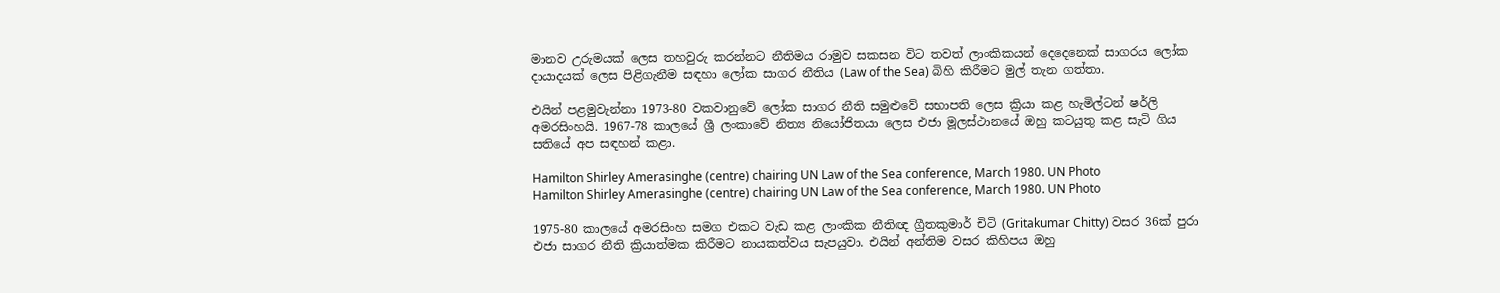මානව උරුමයක් ලෙස තහවුරු කරන්නට නීතිමය රාමුව සකසන විට තවත් ලාංකිකයන් දෙදෙනෙක් සාගරය ලෝක දායාදයක් ලෙස පිළිගැනීම සඳහා ලෝක සාගර නීතිය (Law of the Sea) බිහි කිරීමට මුල් තැන ගත්තා.

එයින් පළමුවැන්නා 1973-80 වකවානුවේ ලෝක සාගර නීති සමුළුවේ සභාපති ලෙස ක්‍රියා කළ හැමිල්ටන් ෂර්ලි අමරසිංහයි. 1967-78 කාලයේ ශ්‍රී ලංකාවේ නිත්‍ය නියෝජිතයා ලෙස එජා මූලස්ථානයේ ඔහු කටයුතු කළ සැටි ගිය සතියේ අප සඳහන් කළා.

Hamilton Shirley Amerasinghe (centre) chairing UN Law of the Sea conference, March 1980. UN Photo
Hamilton Shirley Amerasinghe (centre) chairing UN Law of the Sea conference, March 1980. UN Photo

1975-80 කාලයේ අමරසිංහ සමග එකට වැඩ කළ ලාංකික නීතිඥ ග්‍රීතකුමාර් චිටි (Gritakumar Chitty) වසර 36ක් පුරා එජා සාගර නීති ක්‍රියාත්මක කිරීමට නායකත්වය සැපයුවා. එයින් අන්තිම වසර කිහිපය ඔහු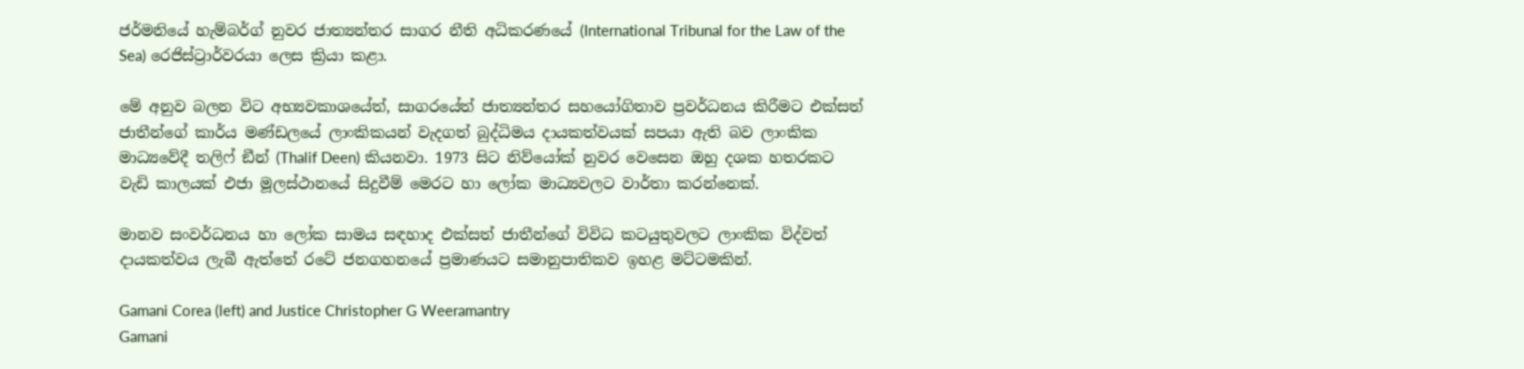ජර්මනියේ හැම්බර්ග් නුවර ජාත්‍යන්තර සාගර නීති අධිකරණයේ (International Tribunal for the Law of the Sea) රෙජිස්ට්‍රාර්වරයා ලෙස ක්‍රියා කළා.

මේ අනුව බලන විට අභ්‍යවකාශයේත්, සාගරයේත් ජාත්‍යන්තර සහයෝගිතාව ප්‍රවර්ධනය කිරීමට එක්සත් ජාතීන්ගේ කාර්ය මණ්ඩලයේ ලාංකිකයන් වැදගත් බුද්ධිමය දායකත්වයක් සපයා ඇති බව ලාංකික මාධ්‍යවේදී තලිෆ් ඞීන් (Thalif Deen) කියනවා. 1973 සිට නිව්යෝක් නුවර වෙසෙන ඔහු දශක හතරකට වැඩි කාලයක් එජා මූලස්ථානයේ සිදුවීම් මෙරට හා ලෝක මාධ්‍යවලට වාර්තා කරන්නෙක්.

මානව සංවර්ධනය හා ලෝක සාමය සඳහාද එක්සත් ජාතීන්ගේ විවිධ කටයුතුවලට ලාංකික විද්වත් දායකත්වය ලැබී ඇත්තේ රටේ ජනගහනයේ ප්‍රමාණයට සමානුපාතිකව ඉහළ මට්ටමකින්.

Gamani Corea (left) and Justice Christopher G Weeramantry
Gamani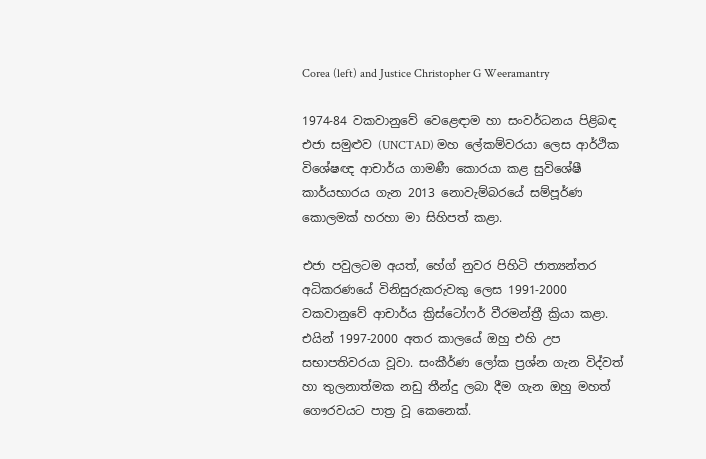Corea (left) and Justice Christopher G Weeramantry

1974-84 වකවානුවේ වෙළෙඳාම හා සංවර්ධනය පිළිබඳ එජා සමුළුව (UNCTAD) මහ ලේකම්වරයා ලෙස ආර්ථික විශේෂඥ ආචාර්ය ගාමණී කොරයා කළ සුවිශේෂී කාර්යභාරය ගැන 2013 නොවැම්බරයේ සම්පූර්ණ කොලමක් හරහා මා සිහිපත් කළා.

එජා පවුලටම අයත්, හේග් නුවර පිහිටි ජාත්‍යන්තර අධිකරණයේ විනිසුරුකරුවකු ලෙස 1991-2000 වකවානුවේ ආචාර්ය ක්‍රිස්ටෝෆර් වීරමන්ත්‍රී ක්‍රියා කළා. එයින් 1997-2000 අතර කාලයේ ඔහු එහි උප සභාපතිවරයා වූවා. සංකීර්ණ ලෝක ප්‍රශ්න ගැන විද්වත් හා තුලනාත්මක නඩු තීන්දු ලබා දීම ගැන ඔහු මහත් ගෞරවයට පාත්‍ර වූ කෙනෙක්.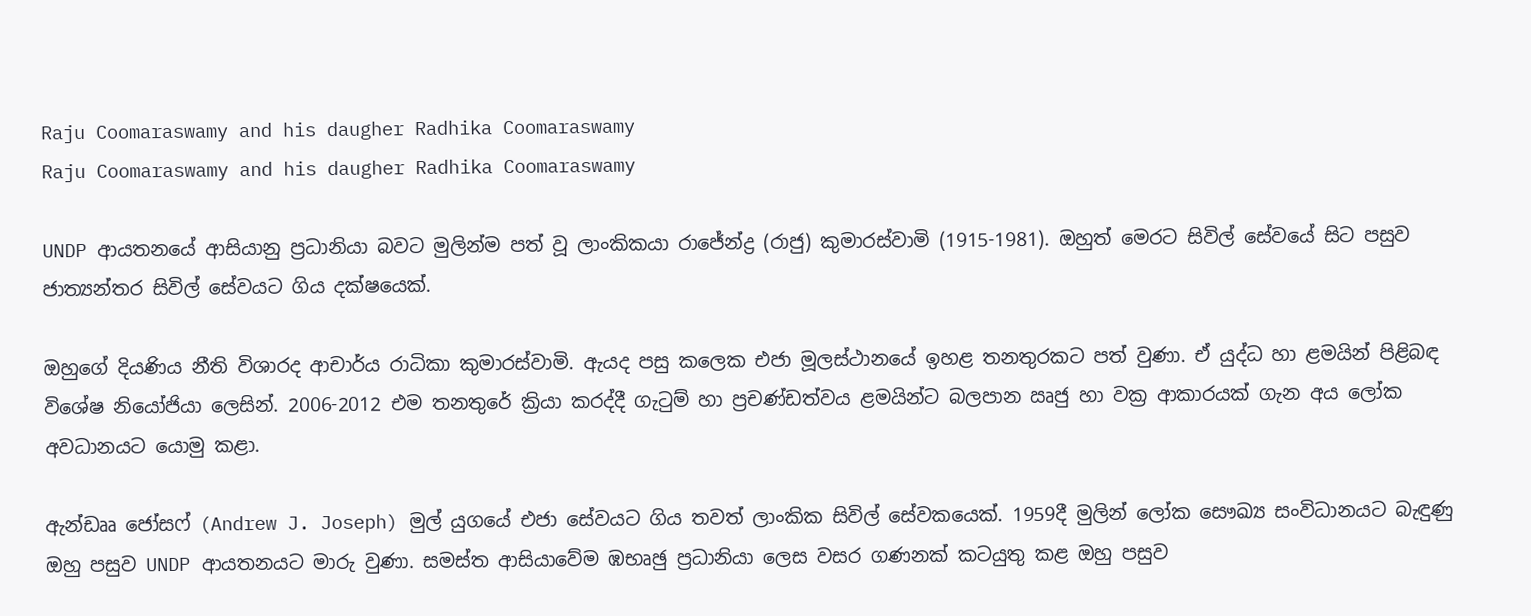Raju Coomaraswamy and his daugher Radhika Coomaraswamy
Raju Coomaraswamy and his daugher Radhika Coomaraswamy

UNDP ආයතනයේ ආසියානු ප්‍රධානියා බවට මුලින්ම පත් වූ ලාංකිකයා රාජේන්ද්‍ර (රාජු) කුමාරස්වාමි (1915-1981). ඔහුත් මෙරට සිවිල් සේවයේ සිට පසුව ජාත්‍යන්තර සිවිල් සේවයට ගිය දක්ෂයෙක්.

ඔහුගේ දියණිය නීති විශාරද ආචාර්ය රාධිකා කුමාරස්වාමි. ඇයද පසු කලෙක එජා මූලස්ථානයේ ඉහළ තනතුරකට පත් වුණා. ඒ යුද්ධ හා ළමයින් පිළිබඳ විශේෂ නියෝජියා ලෙසින්. 2006-2012 එම තනතුරේ ක්‍රියා කරද්දී ගැටුම් හා ප්‍රචණ්ඩත්වය ළමයින්ට බලපාන ඍජු හා වක්‍ර ආකාරයක් ගැන අය ලෝක අවධානයට යොමු කළා.

ඇන්ඩෲ ජෝසෆ් (Andrew J. Joseph) මුල් යුගයේ එජා සේවයට ගිය තවත් ලාංකික සිවිල් සේවකයෙක්. 1959දී මුලින් ලෝක සෞඛ්‍ය සංවිධානයට බැඳුණු ඔහු පසුව UNDP ආයතනයට මාරු වුණා. සමස්ත ආසියාවේම ඹභෘඡු ප්‍රධානියා ලෙස වසර ගණනක් කටයුතු කළ ඔහු පසුව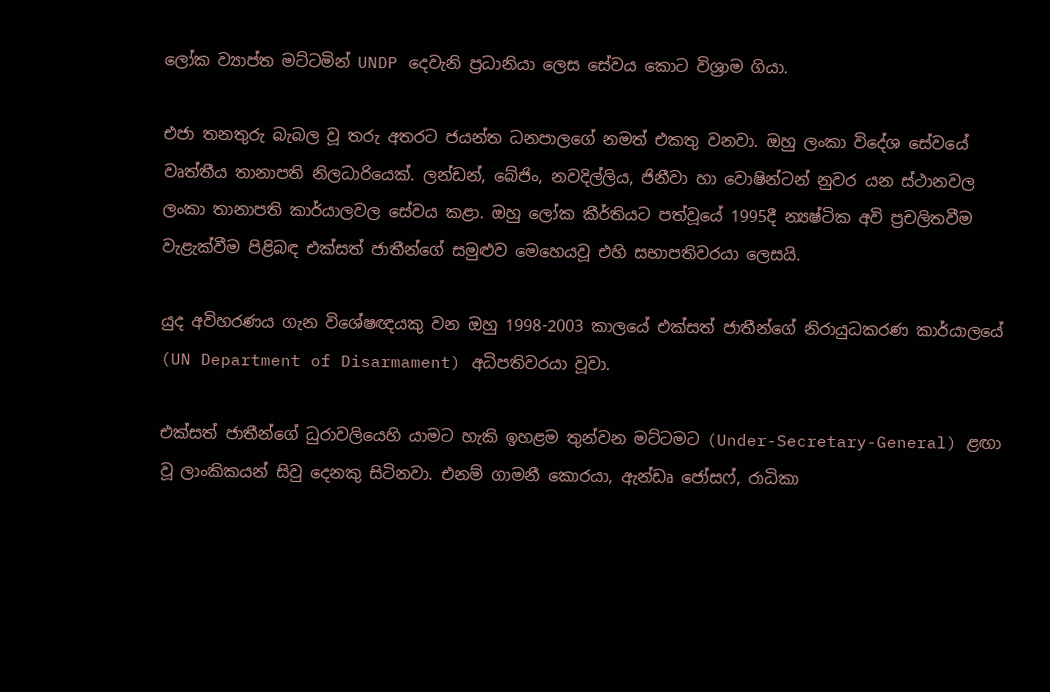ලෝක ව්‍යාප්ත මට්ටමින් UNDP දෙවැනි ප්‍රධානියා ලෙස සේවය කොට විශ්‍රාම ගියා.

එජා තනතුරු බැබල වූ තරු අතරට ජයන්ත ධනපාලගේ නමත් එකතු වනවා. ඔහු ලංකා විදේශ සේවයේ වෘත්තීය තානාපති නිලධාරියෙක්. ලන්ඩන්, බේජිං, නවදිල්ලිය, ජිනීවා හා වොෂින්ටන් නුවර යන ස්ථානවල ලංකා තානාපති කාර්යාලවල සේවය කළා. ඔහු ලෝක කීර්තියට පත්වූයේ 1995දී න්‍යෂ්ටික අවි ප්‍රචලිතවීම වැළැක්වීම පිළිබඳ එක්සත් ජාතීන්ගේ සමුළුව මෙහෙයවූ එහි සභාපතිවරයා ලෙසයි.

යුද අවිහරණය ගැන විශේෂඥයකු වන ඔහු 1998-2003 කාලයේ එක්සත් ජාතීන්ගේ නිරායුධකරණ කාර්යාලයේ (UN Department of Disarmament) අධිපතිවරයා වූවා.

එක්සත් ජාතීන්ගේ ධුරාවලියෙහි යාමට හැකි ඉහළම තුන්වන මට්ටමට (Under-Secretary-General) ළඟා වූ ලාංකිකයන් සිවු දෙනකු සිටිනවා. එනම් ගාමනී කොරයා, ඇන්ඩෘ ජෝසෆ්, රාධිකා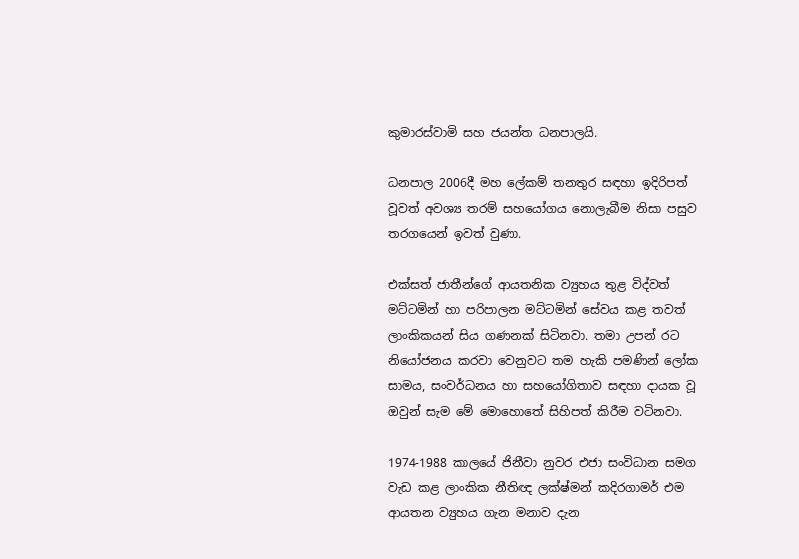කුමාරස්වාමි සහ ජයන්ත ධනපාලයි.

ධනපාල 2006දී මහ ලේකම් තනතුර සඳහා ඉදිරිපත් වූවත් අවශ්‍ය තරම් සහයෝගය නොලැබීම නිසා පසුව තරගයෙන් ඉවත් වුණා.

එක්සත් ජාතීන්ගේ ආයතනික ව්‍යුහය තුළ විද්වත් මට්ටමින් හා පරිපාලන මට්ටමින් සේවය කළ තවත් ලාංකිකයන් සිය ගණනක් සිටිනවා. තමා උපන් රට නියෝජනය කරවා වෙනුවට තම හැකි පමණින් ලෝක සාමය, සංවර්ධනය හා සහයෝගිතාව සඳහා දායක වූ ඔවුන් සැම මේ මොහොතේ සිහිපත් කිරීම වටිනවා.

1974-1988 කාලයේ ජිනීවා නුවර එජා සංවිධාන සමග වැඩ කළ ලාංකික නීතිඥ ලක්ෂ්මන් කදිරගාමර් එම ආයතන ව්‍යුහය ගැන මනාව දැන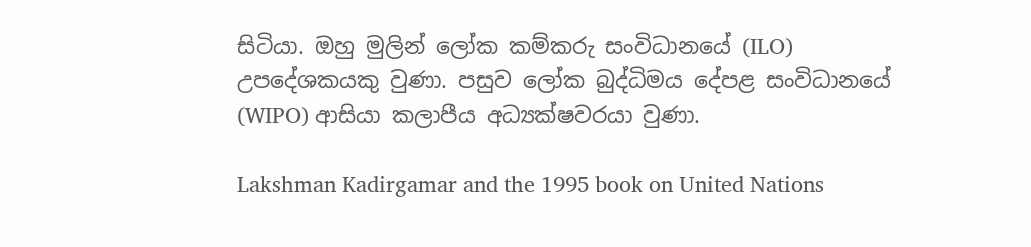සිටියා. ඔහු මුලින් ලෝක කම්කරු සංවිධානයේ (ILO) උපදේශකයකු වුණා. පසුව ලෝක බුද්ධිමය දේපළ සංවිධානයේ (WIPO) ආසියා කලාපීය අධ්‍යක්ෂවරයා වුණා.

Lakshman Kadirgamar and the 1995 book on United Nations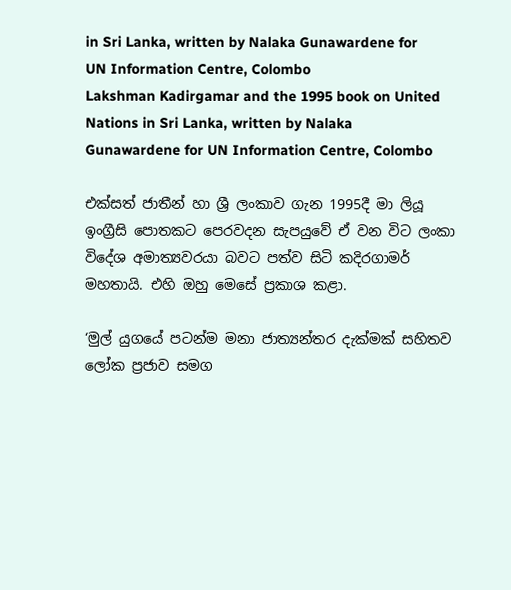in Sri Lanka, written by Nalaka Gunawardene for UN Information Centre, Colombo
Lakshman Kadirgamar and the 1995 book on United Nations in Sri Lanka, written by Nalaka Gunawardene for UN Information Centre, Colombo

එක්සත් ජාතීන් හා ශ්‍රී ලංකාව ගැන 1995දී මා ලියූ ඉංග්‍රීසි පොතකට පෙරවදන සැපයුවේ ඒ වන විට ලංකා විදේශ අමාත්‍යවරයා බවට පත්ව සිටි කදිරගාමර් මහතායි. එහි ඔහු මෙසේ ප්‍රකාශ කළා.

‘මුල් යුගයේ පටන්ම මනා ජාත්‍යන්තර දැක්මක් සහිතව ලෝක ප්‍රජාව සමග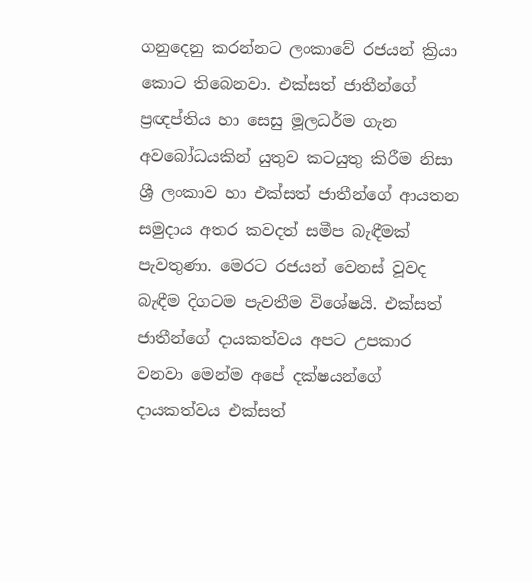ගනුදෙනු කරන්නට ලංකාවේ රජයන් ක්‍රියා කොට තිබෙනවා. එක්සත් ජාතීන්ගේ ප්‍රඥප්තිය හා සෙසු මූලධර්ම ගැන අවබෝධයකින් යුතුව කටයුතු කිරීම නිසා ශ්‍රී ලංකාව හා එක්සත් ජාතීන්ගේ ආයතන සමුදාය අතර කවදත් සමීප බැඳීමක් පැවතුණා. මෙරට රජයන් වෙනස් වූවද බැඳීම දිගටම පැවතීම විශේෂයි. එක්සත් ජාතීන්ගේ දායකත්වය අපට උපකාර වනවා මෙන්ම අපේ දක්ෂයන්ගේ දායකත්වය එක්සත්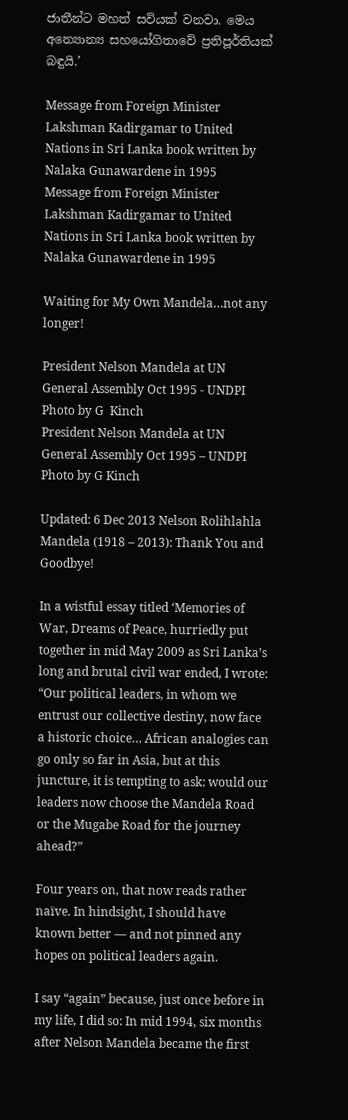ජාතීන්ට මහත් සවියක් වනවා. මෙය අන්‍යොන්‍ය සහයෝගිතාවේ ප්‍රතිපූර්තියක් බඳුයි.’

Message from Foreign Minister Lakshman Kadirgamar to United Nations in Sri Lanka book written by Nalaka Gunawardene in 1995
Message from Foreign Minister Lakshman Kadirgamar to United Nations in Sri Lanka book written by Nalaka Gunawardene in 1995

Waiting for My Own Mandela…not any longer!

President Nelson Mandela at UN General Assembly Oct 1995 - UNDPI Photo by G  Kinch
President Nelson Mandela at UN General Assembly Oct 1995 – UNDPI Photo by G Kinch

Updated: 6 Dec 2013 Nelson Rolihlahla Mandela (1918 – 2013): Thank You and Goodbye!

In a wistful essay titled ‘Memories of War, Dreams of Peace, hurriedly put together in mid May 2009 as Sri Lanka’s long and brutal civil war ended, I wrote: “Our political leaders, in whom we entrust our collective destiny, now face a historic choice… African analogies can go only so far in Asia, but at this juncture, it is tempting to ask: would our leaders now choose the Mandela Road or the Mugabe Road for the journey ahead?”

Four years on, that now reads rather naïve. In hindsight, I should have known better — and not pinned any hopes on political leaders again.

I say “again” because, just once before in my life, I did so: In mid 1994, six months after Nelson Mandela became the first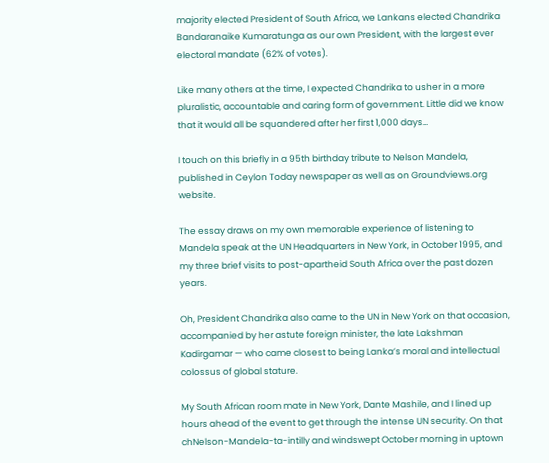majority elected President of South Africa, we Lankans elected Chandrika Bandaranaike Kumaratunga as our own President, with the largest ever electoral mandate (62% of votes).

Like many others at the time, I expected Chandrika to usher in a more pluralistic, accountable and caring form of government. Little did we know that it would all be squandered after her first 1,000 days…

I touch on this briefly in a 95th birthday tribute to Nelson Mandela, published in Ceylon Today newspaper as well as on Groundviews.org website.

The essay draws on my own memorable experience of listening to Mandela speak at the UN Headquarters in New York, in October 1995, and my three brief visits to post-apartheid South Africa over the past dozen years.

Oh, President Chandrika also came to the UN in New York on that occasion, accompanied by her astute foreign minister, the late Lakshman Kadirgamar — who came closest to being Lanka’s moral and intellectual colossus of global stature.

My South African room mate in New York, Dante Mashile, and I lined up hours ahead of the event to get through the intense UN security. On that chNelson-Mandela-ta-intilly and windswept October morning in uptown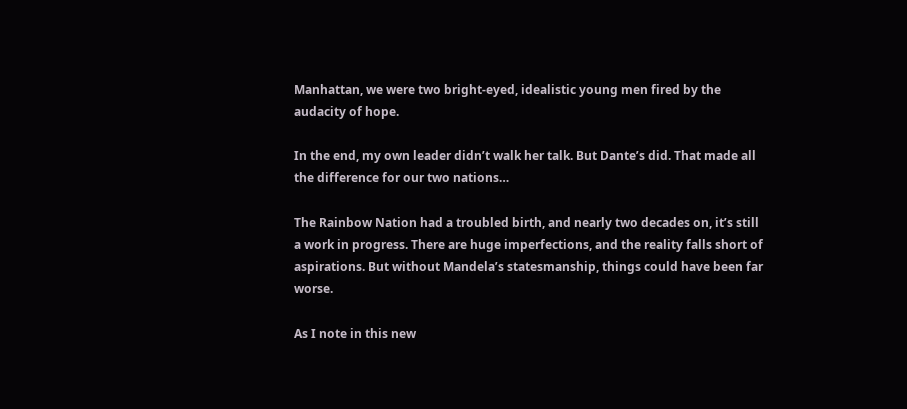Manhattan, we were two bright-eyed, idealistic young men fired by the audacity of hope.

In the end, my own leader didn’t walk her talk. But Dante’s did. That made all the difference for our two nations…

The Rainbow Nation had a troubled birth, and nearly two decades on, it’s still a work in progress. There are huge imperfections, and the reality falls short of aspirations. But without Mandela’s statesmanship, things could have been far worse.

As I note in this new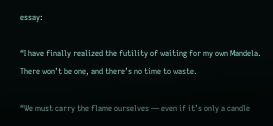essay:

“I have finally realized the futility of waiting for my own Mandela. There won’t be one, and there’s no time to waste.

“We must carry the flame ourselves — even if it’s only a candle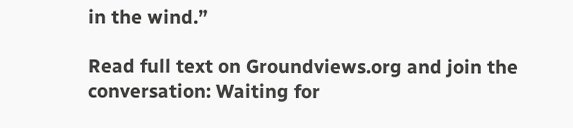in the wind.”

Read full text on Groundviews.org and join the conversation: Waiting for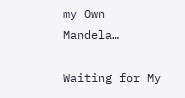my Own Mandela…

Waiting for My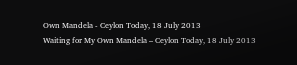Own Mandela - Ceylon Today, 18 July 2013
Waiting for My Own Mandela – Ceylon Today, 18 July 2013